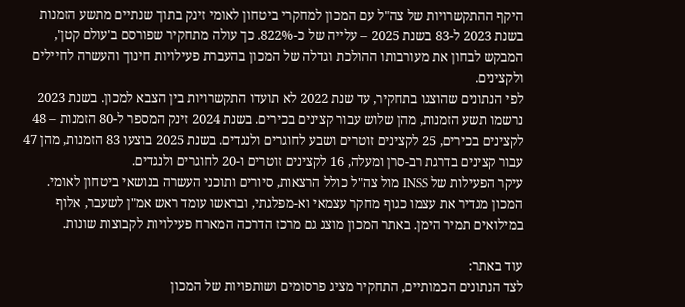היקף ההתקשרויות של צה"ל עם המכון למחקרי ביטחון לאומי זינק בתוך שנתיים מתשע הזמנות בשנת 2023 ל-83 בשנת 2025 – עלייה של כ-822%. כך עולה מתחקיר שפורסם ב'עולם קטן', המבקש לבחון את מעורבותו ההולכת וגדלה של המכון בהעברת פעילויות חינוך והעשרה לחיילים ולקצינים.
לפי הנתונים שהוצגו בתחקיר, עד שנת 2022 לא תועדו התקשרויות בין הצבא למכון. בשנת 2023 נרשמו תשע הזמנות, מהן שלוש עבור קצינים בכירים. בשנת 2024 זינק המספר ל-80 הזמנות – 48 לקצינים בכירים, 25 לקצינים זוטרים ושבע לחוגרים ולנגדים. בשנת 2025 בוצעו 83 הזמנות, מהן 47 עבור קצינים בדרגת רב-סרן ומעלה, 16 לקצינים זוטרים ו-20 לחוגרים ולנגדים.
עיקר הפעילות של INSS מול צה"ל כולל הרצאות, סיורים ותוכני העשרה בנושאי ביטחון לאומי. המכון מגדיר את עצמו כגוף מחקר עצמאי וא-מפלגתי, ובראשו עומד ראש אמ"ן לשעבר, אלוף במילואים תמיר הימן. באתר המכון מוצג גם מרכז הדרכה המארח פעילויות לקבוצות שונות.

עוד באתר:
לצד הנתונים הכמותיים, התחקיר מציג פרסומים ושותפויות של המכון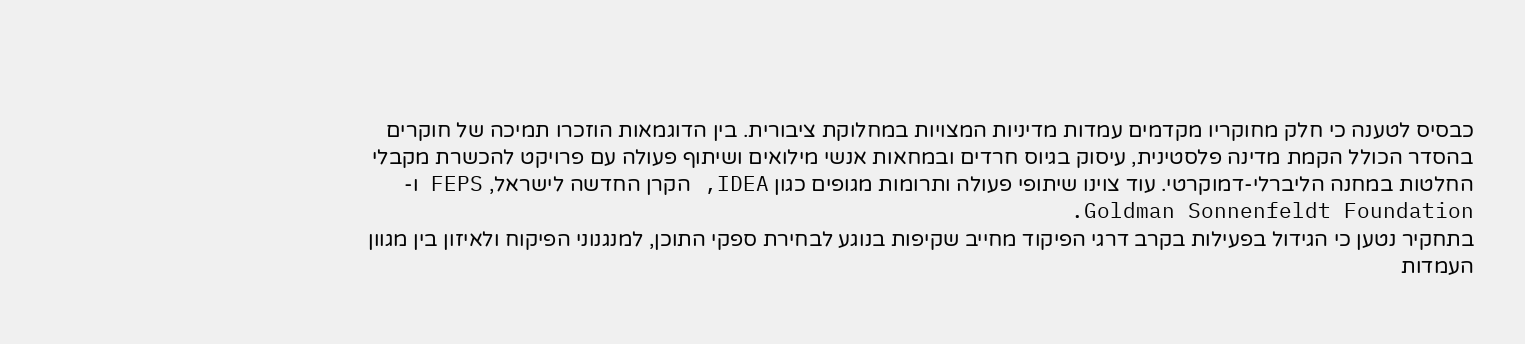כבסיס לטענה כי חלק מחוקריו מקדמים עמדות מדיניות המצויות במחלוקת ציבורית. בין הדוגמאות הוזכרו תמיכה של חוקרים בהסדר הכולל הקמת מדינה פלסטינית, עיסוק בגיוס חרדים ובמחאות אנשי מילואים ושיתוף פעולה עם פרויקט להכשרת מקבלי החלטות במחנה הליברלי-דמוקרטי. עוד צוינו שיתופי פעולה ותרומות מגופים כגון IDEA, הקרן החדשה לישראל, FEPS ו-Goldman Sonnenfeldt Foundation.
בתחקיר נטען כי הגידול בפעילות בקרב דרגי הפיקוד מחייב שקיפות בנוגע לבחירת ספקי התוכן, למנגנוני הפיקוח ולאיזון בין מגוון העמדות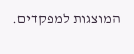המוצגות למפקדים.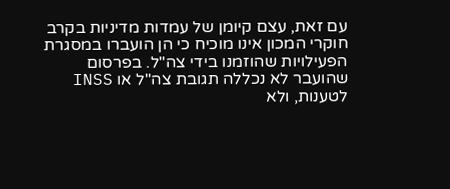עם זאת, עצם קיומן של עמדות מדיניות בקרב חוקרי המכון אינו מוכיח כי הן הועברו במסגרת הפעילויות שהוזמנו בידי צה"ל. בפרסום שהועבר לא נכללה תגובת צה"ל או INSS לטענות, ולא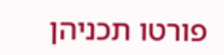פורטו תכניהן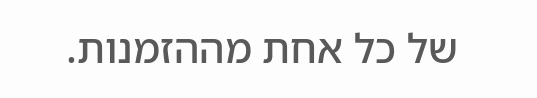של כל אחת מההזמנות.